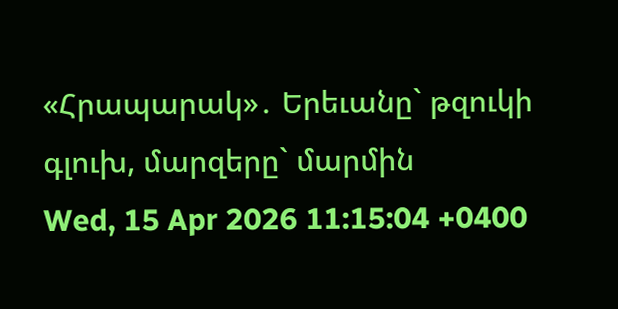«Հրապարակ»․ Երեւանը` թզուկի գլուխ, մարզերը` մարմին
Wed, 15 Apr 2026 11:15:04 +0400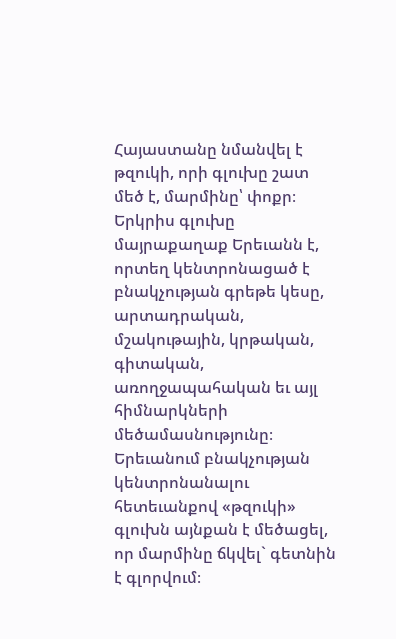Հայաստանը նմանվել է թզուկի, որի գլուխը շատ մեծ է, մարմինը՝ փոքր։ Երկրիս գլուխը մայրաքաղաք Երեւանն է, որտեղ կենտրոնացած է բնակչության գրեթե կեսը, արտադրական, մշակութային, կրթական, գիտական, առողջապահական եւ այլ հիմնարկների մեծամասնությունը։ Երեւանում բնակչության կենտրոնանալու հետեւանքով «թզուկի» գլուխն այնքան է մեծացել, որ մարմինը ճկվել` գետնին է գլորվում։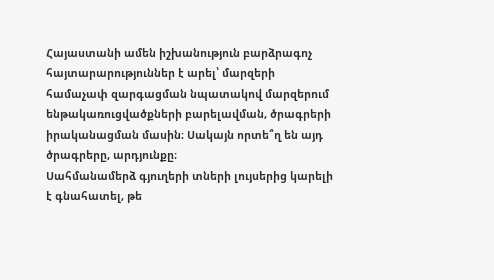Հայաստանի ամեն իշխանություն բարձրագոչ հայտարարություններ է արել՝ մարզերի համաչափ զարգացման նպատակով մարզերում ենթակառուցվածքների բարելավման, ծրագրերի իրականացման մասին։ Սակայն որտե՞ղ են այդ ծրագրերը, արդյունքը։
Սահմանամերձ գյուղերի տների լույսերից կարելի է գնահատել, թե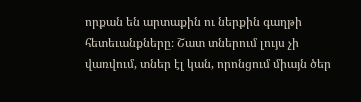որքան են արտաքին ու ներքին գաղթի հետեւանքները։ Շատ տներում լույս չի վառվում, տներ էլ կան, որոնցում միայն ծեր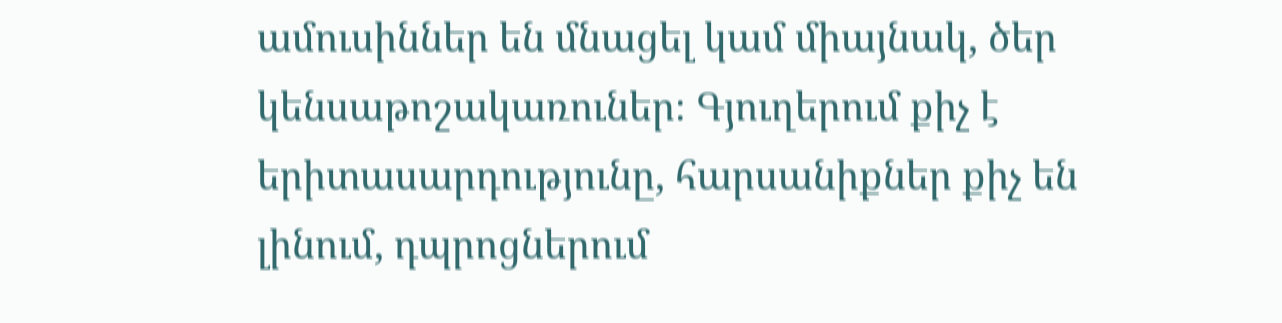ամուսիններ են մնացել կամ միայնակ, ծեր կենսաթոշակառուներ։ Գյուղերում քիչ է երիտասարդությունը, հարսանիքներ քիչ են լինում, դպրոցներում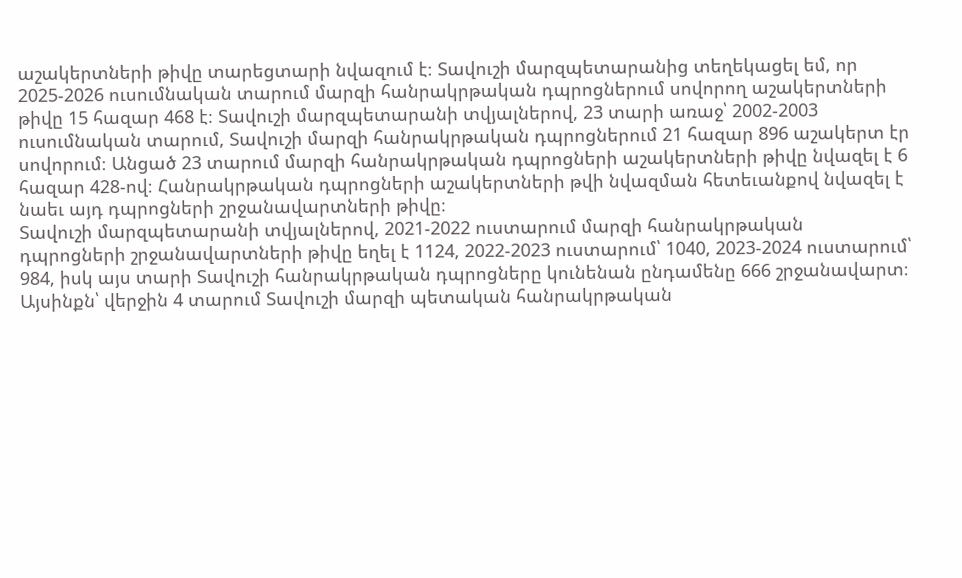աշակերտների թիվը տարեցտարի նվազում է։ Տավուշի մարզպետարանից տեղեկացել եմ, որ 2025-2026 ուսումնական տարում մարզի հանրակրթական դպրոցներում սովորող աշակերտների թիվը 15 հազար 468 է։ Տավուշի մարզպետարանի տվյալներով, 23 տարի առաջ՝ 2002-2003 ուսումնական տարում, Տավուշի մարզի հանրակրթական դպրոցներում 21 հազար 896 աշակերտ էր սովորում։ Անցած 23 տարում մարզի հանրակրթական դպրոցների աշակերտների թիվը նվազել է 6 հազար 428-ով։ Հանրակրթական դպրոցների աշակերտների թվի նվազման հետեւանքով նվազել է նաեւ այդ դպրոցների շրջանավարտների թիվը։
Տավուշի մարզպետարանի տվյալներով, 2021-2022 ուստարում մարզի հանրակրթական դպրոցների շրջանավարտների թիվը եղել է 1124, 2022-2023 ուստարում՝ 1040, 2023-2024 ուստարում՝ 984, իսկ այս տարի Տավուշի հանրակրթական դպրոցները կունենան ընդամենը 666 շրջանավարտ։ Այսինքն՝ վերջին 4 տարում Տավուշի մարզի պետական հանրակրթական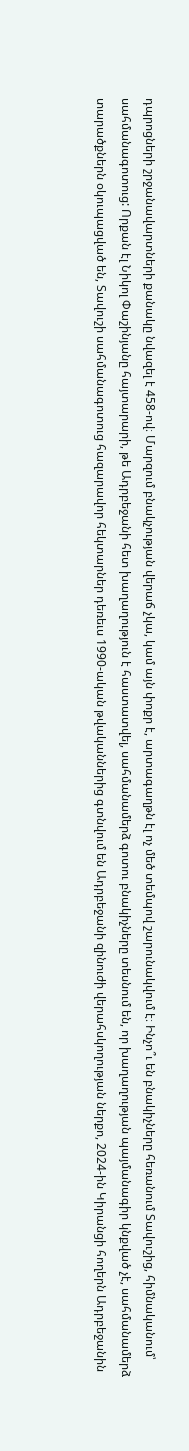դպրոցների շրջանավարտների քանակը նվազել է 458-ով։ Մարզում բնակչության վերաճ չկա, կամ այն փոքր է, արտագաղթն էլ ոչ մեծ տեմպով շարունակվում է։ Ինչո՞ւ են բնակիչները հեռանում Տավուշից, հիմնականում՝ սահմանագոտուց: Որքան էլ Նիկոլ Փաշինյանը հայտարարի, թե Ադրբեջանի հետ խաղաղություն է հաստատվել, սահմանամերձ գոտու բնակիչները տեսնում են, որ խաղաղության պայմանագիր կնքված չէ, սահմանամերձ տարածքներն օկուպացված են, Տավուշի սահմանագոտուց հազարավոր հեկտարներ դեռեւս 1990-ական թվականներից գտնվում են Ադրբեջանի զինուժի վերահսկողության ներքո, 2024-ին Կիրանցի հողերն Ադրբեջանին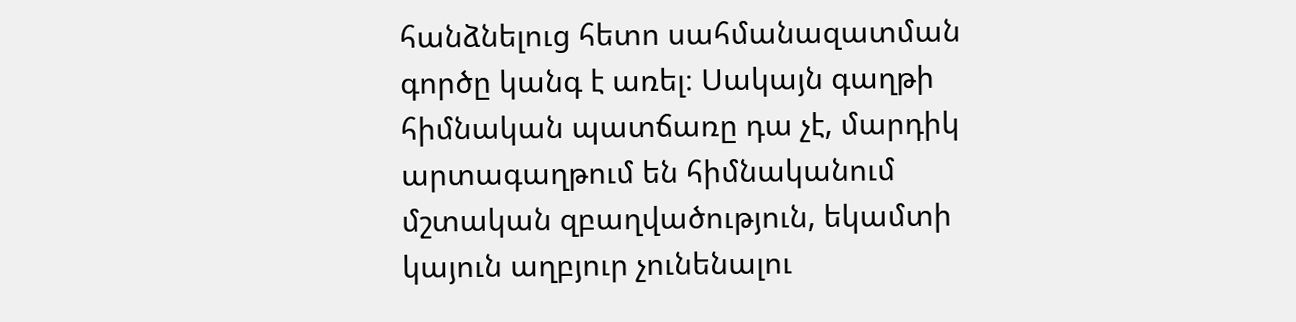հանձնելուց հետո սահմանազատման գործը կանգ է առել։ Սակայն գաղթի հիմնական պատճառը դա չէ, մարդիկ արտագաղթում են հիմնականում մշտական զբաղվածություն, եկամտի կայուն աղբյուր չունենալու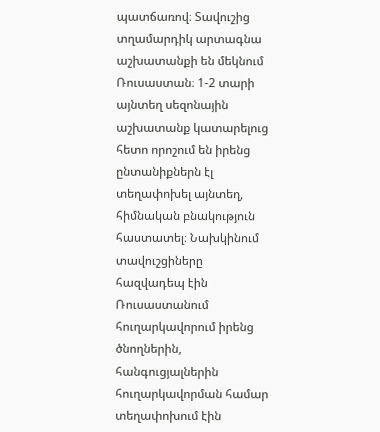պատճառով։ Տավուշից տղամարդիկ արտագնա աշխատանքի են մեկնում Ռուսաստան։ 1-2 տարի այնտեղ սեզոնային աշխատանք կատարելուց հետո որոշում են իրենց ընտանիքներն էլ տեղափոխել այնտեղ, հիմնական բնակություն հաստատել։ Նախկինում տավուշցիները հազվադեպ էին Ռուսաստանում հուղարկավորում իրենց ծնողներին, հանգուցյալներին հուղարկավորման համար տեղափոխում էին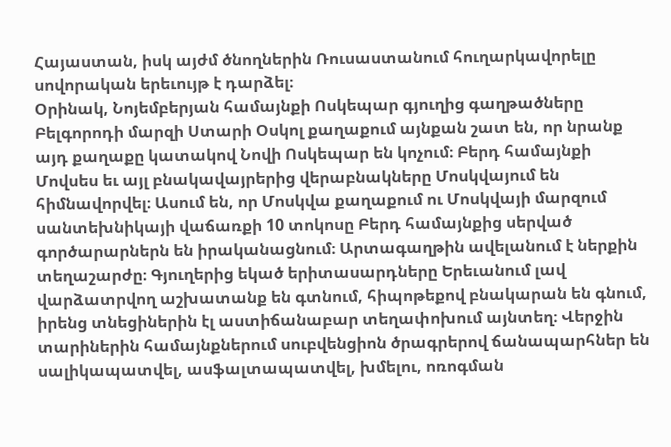Հայաստան, իսկ այժմ ծնողներին Ռուսաստանում հուղարկավորելը սովորական երեւույթ է դարձել։
Օրինակ, Նոյեմբերյան համայնքի Ոսկեպար գյուղից գաղթածները Բելգորոդի մարզի Ստարի Օսկոլ քաղաքում այնքան շատ են, որ նրանք այդ քաղաքը կատակով Նովի Ոսկեպար են կոչում։ Բերդ համայնքի Մովսես եւ այլ բնակավայրերից վերաբնակները Մոսկվայում են հիմնավորվել։ Ասում են, որ Մոսկվա քաղաքում ու Մոսկվայի մարզում սանտեխնիկայի վաճառքի 10 տոկոսը Բերդ համայնքից սերված գործարարներն են իրականացնում։ Արտագաղթին ավելանում է ներքին տեղաշարժը։ Գյուղերից եկած երիտասարդները Երեւանում լավ վարձատրվող աշխատանք են գտնում, հիպոթեքով բնակարան են գնում, իրենց տնեցիներին էլ աստիճանաբար տեղափոխում այնտեղ։ Վերջին տարիներին համայնքներում սուբվենցիոն ծրագրերով ճանապարհներ են սալիկապատվել, ասֆալտապատվել, խմելու, ոռոգման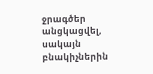ջրագծեր անցկացվել, սակայն բնակիչներին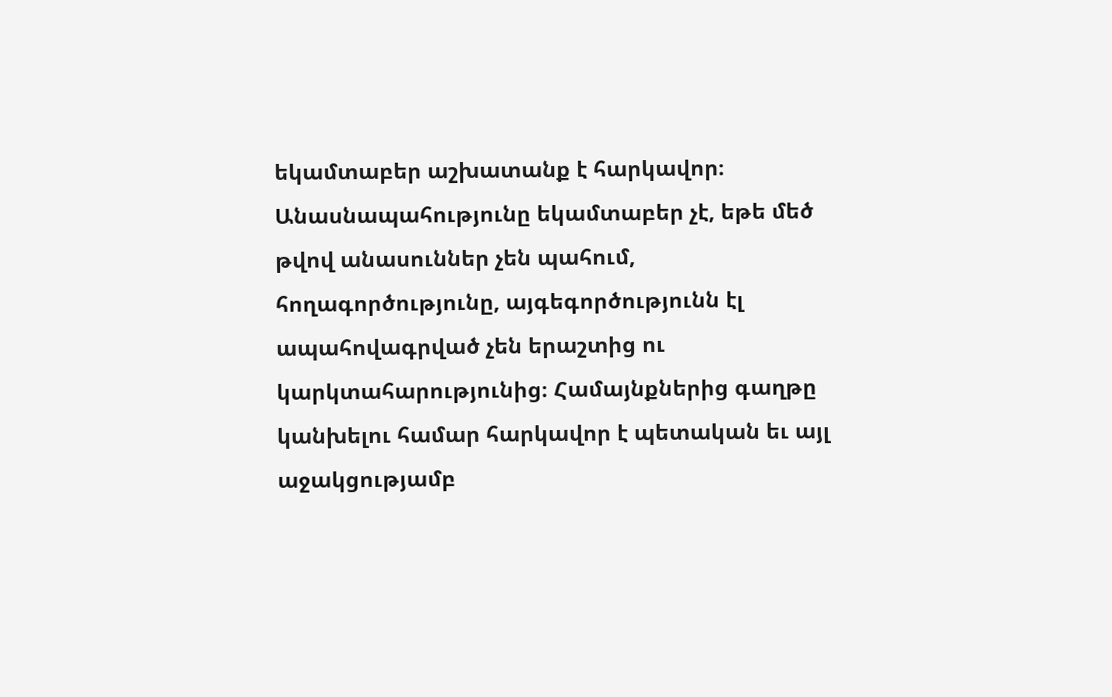եկամտաբեր աշխատանք է հարկավոր։ Անասնապահությունը եկամտաբեր չէ, եթե մեծ թվով անասուններ չեն պահում, հողագործությունը, այգեգործությունն էլ ապահովագրված չեն երաշտից ու կարկտահարությունից։ Համայնքներից գաղթը կանխելու համար հարկավոր է պետական եւ այլ աջակցությամբ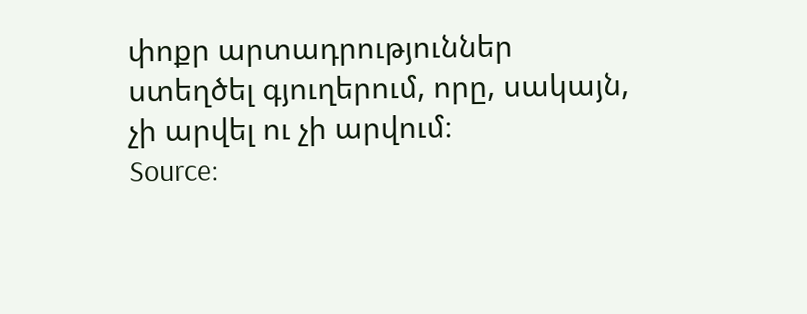փոքր արտադրություններ ստեղծել գյուղերում, որը, սակայն, չի արվել ու չի արվում։
Source: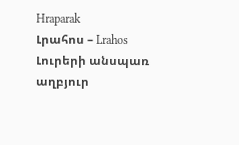Hraparak
Լրահոս – Lrahos Լուրերի անսպառ աղբյուր